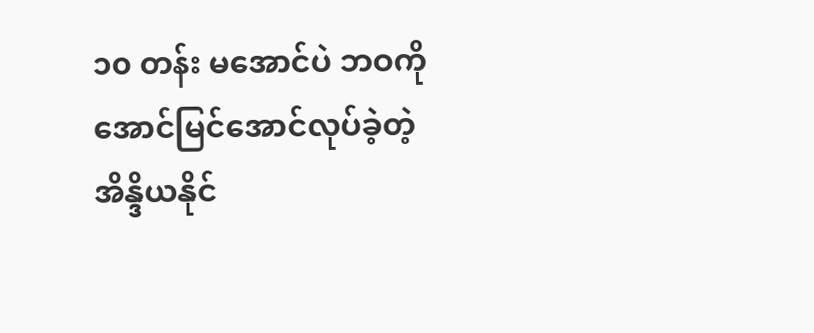၁၀ တန်း မအောင်ပဲ ဘဝကို အောင်မြင်အောင်လုပ်ခဲ့တဲ့ အိန္ဒိယနိုင်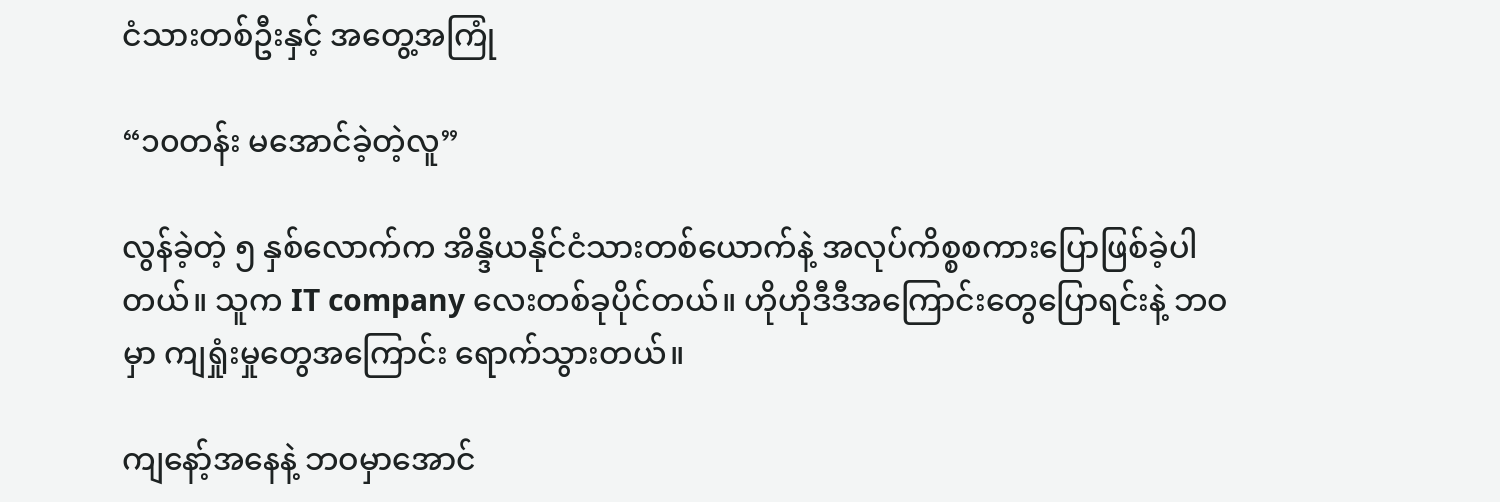ငံသားတစ်ဦးနှင့် အတွေ့အကြုံ

“၁၀တန်း မအောင်ခဲ့တဲ့လူ”

လွန်ခဲ့တဲ့ ၅ နှစ်လောက်က အိန္ဒိယနိုင်ငံသားတစ်ယောက်နဲ့ အလုပ်ကိစ္စစကားပြောဖြစ်ခဲ့ပါတယ်။ သူက IT company လေးတစ်ခုပိုင်တယ်။ ဟိုဟိုဒီဒီအကြောင်းတွေပြောရင်းနဲ့ ဘဝမှာ ကျရှုံးမှုတွေအကြောင်း ရောက်သွားတယ်။

ကျနော့်အနေနဲ့ ဘဝမှာအောင်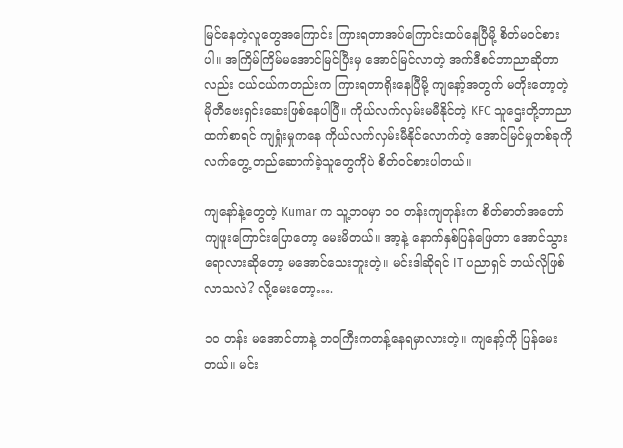မြင်နေတဲ့လူတွေအကြောင်း ကြားရတာအပ်ကြောင်းထပ်နေပြီမို့ စိတ်မဝင်စားပါ။ အကြိမ်ကြိမ်မအောင်မြင်ပြီးမှ အောင်မြင်လာတဲ့ အက်ဒီစင်ဘာညာဆိုတာလည်း ငယ်ငယ်ကတည်းက ကြားရတာရိုးနေပြီမို့ ကျနော့်အတွက် မတိုးတော့တဲ့ မိုတီဗေးရှင်းဆေးဖြစ်နေပါပြီ။ ကိုယ်လက်လှမ်းမမီနိုင်တဲ့ KFC သူဌေးတို့ဘာညာထက်စာရင် ကျရှုံးမှုကနေ ကိုယ်လက်လှမ်းမီနိုင်လောက်တဲ့ အောင်မြင်မှုတစ်ခုကို လက်တွေ့ တည်ဆောက်ခဲ့သူတွေကိုပဲ စိတ်ဝင်စားပါတယ်။

ကျနော်နဲ့တွေတဲ့ Kumar က သူ့ဘဝမှာ ၁၀ တန်းကျတုန်းက စိတ်ဓာတ်အတော်ကျဖူးကြောင်းပြောတော့ မေးမိတယ်။ အာ့နဲ့ နောက်နှစ်ပြန်ဖြေတာ အောင်သွားရောလားဆိုတော့ မအောင်သေးဘူးတဲ့။ မင်းဒါဆိုရင် IT ပညာရှင် ဘယ်လိုဖြစ်လာသလဲ? လို့မေးတော့….

၁၀ တန်း မအောင်တာနဲ့ ဘဝကြီးကတန့်နေရမှာလားတဲ့။ ကျနော့်ကို ပြန်မေးတယ်။ မင်း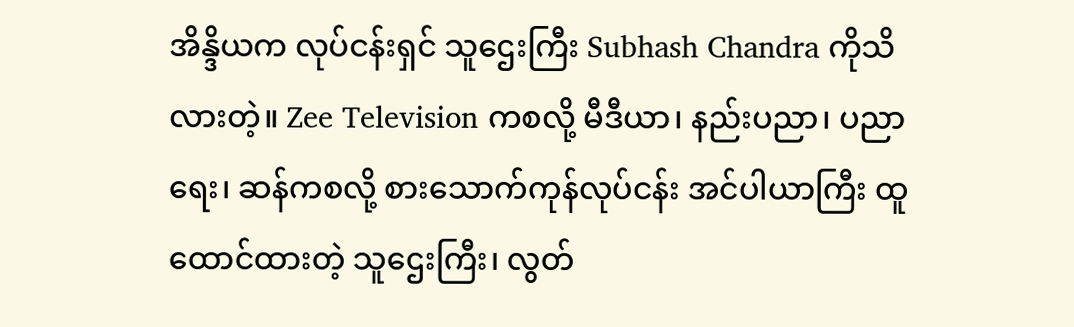အိန္ဒိယက လုပ်ငန်းရှင် သူဌေးကြီး Subhash Chandra ကိုသိလားတဲ့။ Zee Television ကစလို့ မီဒီယာ၊ နည်းပညာ၊ ပညာရေး၊ ဆန်ကစလို့ စားသောက်ကုန်လုပ်ငန်း အင်ပါယာကြီး ထူထောင်ထားတဲ့ သူဌေးကြီး၊ လွတ်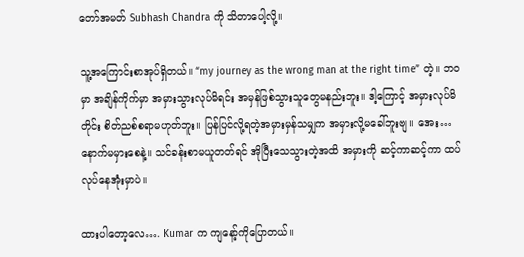တော်အမတ် Subhash Chandra ကို သိတာပေါ့လို့။

သူ့အကြောင်းစာအုပ်ရှိတယ်။ “my journey as the wrong man at the right time” တဲ့။ ဘဝမှာ အချိန်ကိုက်မှာ အမှားသွားလုပ်မိရင်း အမှန်ဖြစ်သွားသူတွေမနည်းဘူး။ ဒါ့ကြောင့် အမှားလုပ်မိတိုင်း စိတ်ညစ်စရာမဟုတ်ဘူး။ ပြန်ပြင်လို့ရတဲ့အမှားမှန်သမျှက အမှားလို့မခေါ်ဘူးဗျ။ အေး… နောက်မမှားစေနဲ့။ သင်ခန်းစာမယူတတ်ရင် အိုပြီးသေသွားတဲ့အထိ အမှားကို ဆင့်ကာဆင့်ကာ ထပ်လုပ်နေအုံးမှာပဲ။

ထားပါတော့လေ…. Kumar က ကျနော့်ကိုပြောတယ်။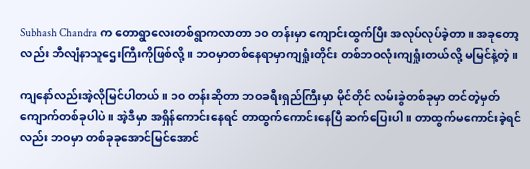Subhash Chandra က တောရွာလေးတစ်ရွာကလာတာ ၁၀ တန်းမှာ ကျောင်းထွက်ပြီး အလုပ်လုပ်ခဲ့တာ။ အခုတော့လည်း ဘီလျံနာသူဌေးကြီးကိုဖြစ်လို့။ ဘဝမှာတစ်နေရာမှာကျရှုံးတိုင်း တစ်ဘဝလုံးကျရှုံးတယ်လို့ မမြင်နဲ့တဲ့။

ကျနော်လည်းအဲ့လိုမြင်ပါတယ်။ ၁၀ တန်းဆိုတာ ဘဝခရီးရှည်ကြီးမှာ မိုင်တိုင် လမ်းခွဲတစ်ခုမှာ တင်တဲ့မှတ်ကျောက်တစ်ခုပါပဲ။ အဲ့ဒီမှာ အရှိန်ကောင်းနေရင် တာထွက်ကောင်းနေပြီ ဆက်ပြေးပါ။ တာထွက်မကောင်းခဲ့ရင်လည်း ဘဝမှာ တစ်ခုခုအောင်မြင်အောင်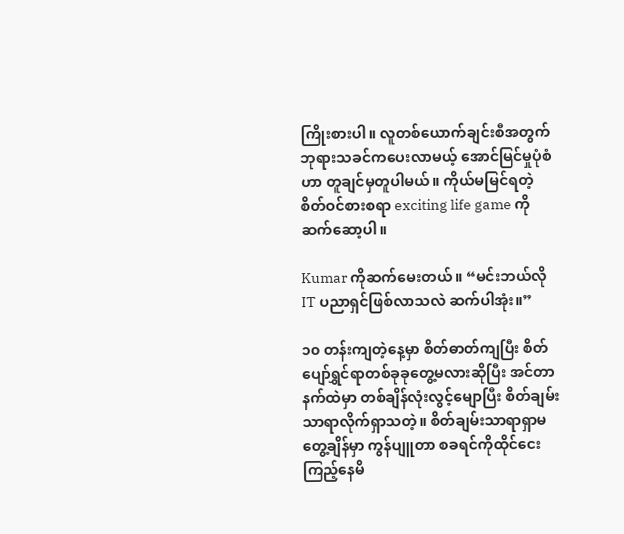ကြိုးစားပါ။ လူတစ်ယောက်ချင်းစီအတွက် ဘုရားသခင်ကပေးလာမယ့် အောင်မြင်မှုပုံစံဟာ တူချင်မှတူပါမယ်။ ကိုယ်မမြင်ရတဲ့ စိတ်ဝင်စားစရာ exciting life game ကို ဆက်ဆော့ပါ။

Kumar ကိုဆက်မေးတယ်။ “မင်းဘယ်လို IT ပညာရှင်ဖြစ်လာသလဲ ဆက်ပါအုံး။”

၁၀ တန်းကျတဲ့နေ့မှာ စိတ်ဓာတ်ကျပြီး စိတ်ပျော်ရွှင်ရာတစ်ခုခုတွေ့မလားဆိုပြီး အင်တာနက်ထဲမှာ တစ်ချိန်လုံးလွင့်မျောပြီး စိတ်ချမ်းသာရာလိုက်ရှာသတဲ့။ စိတ်ချမ်းသာရာရှာမတွေ့ချိန်မှာ ကွန်ပျူတာ စခရင်ကိုထိုင်ငေးကြည့်နေမိ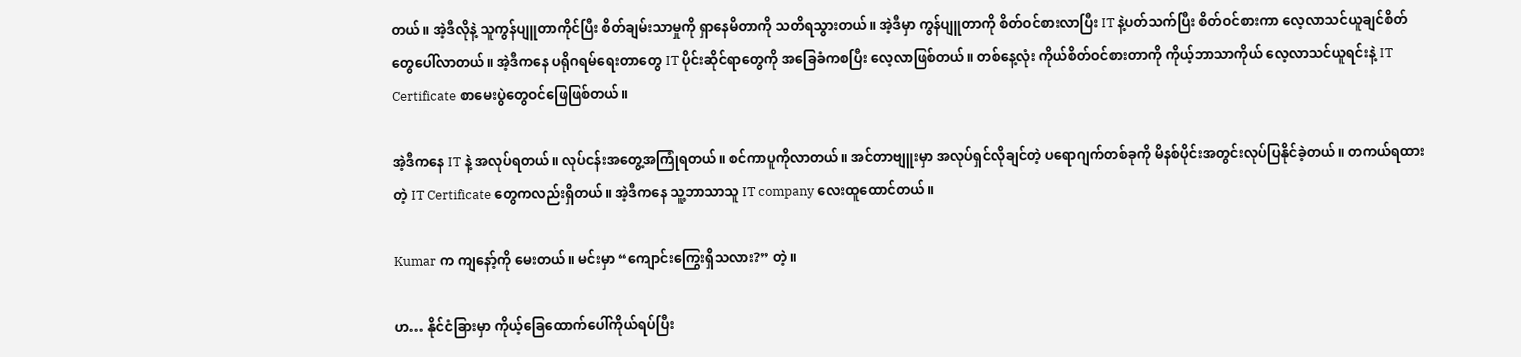တယ်။ အဲ့ဒီလိုနဲ့ သူကွန်ပျူတာကိုင်ပြီး စိတ်ချမ်းသာမှုကို ရှာနေမိတာကို သတိရသွားတယ်။ အဲ့ဒီမှာ ကွန်ပျူတာကို စိတ်ဝင်စားလာပြီး IT နဲ့ပတ်သက်ပြီး စိတ်ဝင်စားကာ လေ့လာသင်ယူချင်စိတ်တွေပေါ်လာတယ်။ အဲ့ဒီကနေ ပရိုဂရမ်ရေးတာတွေ IT ပိုင်းဆိုင်ရာတွေကို အခြေခံကစပြီး လေ့လာဖြစ်တယ်။ တစ်နေ့လုံး ကိုယ်စိတ်ဝင်စားတာကို ကိုယ့်ဘာသာကိုယ် လေ့လာသင်ယူရင်းနဲ့ IT Certificate စာမေးပွဲတွေဝင်ဖြေဖြစ်တယ်။

အဲ့ဒီကနေ IT နဲ့ အလုပ်ရတယ်။ လုပ်ငန်းအတွေ့အကြုံရတယ်။ စင်ကာပူကိုလာတယ်။ အင်တာဗျူးမှာ အလုပ်ရှင်လိုချင်တဲ့ ပရောဂျက်တစ်ခုကို မိနစ်ပိုင်းအတွင်းလုပ်ပြနိုင်ခဲ့တယ်။ တကယ်ရထားတဲ့ IT Certificate တွေကလည်းရှိတယ်။ အဲ့ဒီကနေ သူ့ဘာသာသူ IT company လေးထူထောင်တယ်။

Kumar က ကျနော့်ကို မေးတယ်။ မင်းမှာ “ကျောင်းကြွေးရှိသလား?” တဲ့။

ဟ… နိုင်ငံခြားမှာ ကိုယ့်ခြေထောက်ပေါ်ကိုယ်ရပ်ပြီး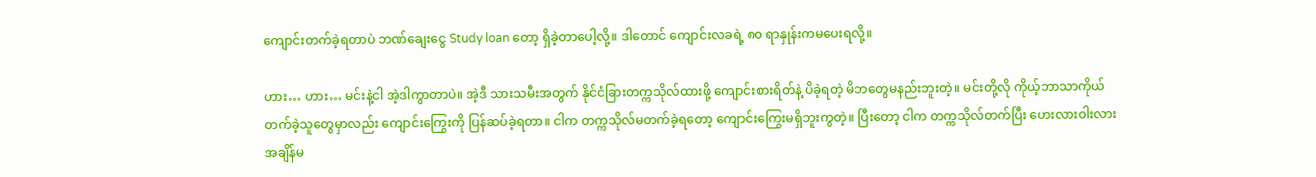ကျောင်းတက်ခဲ့ရတာပဲ ဘဏ်ချေးငွေ Study loan တော့ ရှိခဲ့တာပေါ့လို့။ ဒါတောင် ကျောင်းလခရဲ့ ၈၀ ရာနှုန်းကမပေးရလို့။

ဟား… ဟား… မင်းနဲ့ငါ အဲ့ဒါကွာတာပဲ။ အဲ့ဒီ သားသမီးအတွက် နိုင်ငံခြားတက္ကသိုလ်ထားဖို့ ကျောင်းစားရိတ်နဲ့ ပိခဲ့ရတဲ့ မိဘတွေမနည်းဘူးတဲ့။ မင်းတို့လို ကိုယ့်ဘာသာကိုယ်တက်ခဲ့သူတွေမှာလည်း ကျောင်းကြွေးကို ပြန်ဆပ်ခဲ့ရတာ။ ငါက တက္ကသိုလ်မတက်ခဲ့ရတော့ ကျောင်းကြွေးမရှိဘူးကွတဲ့။ ပြီးတော့ ငါက တက္ကသိုလ်တက်ပြီး ဟေးလားဝါးလားအချိန်မ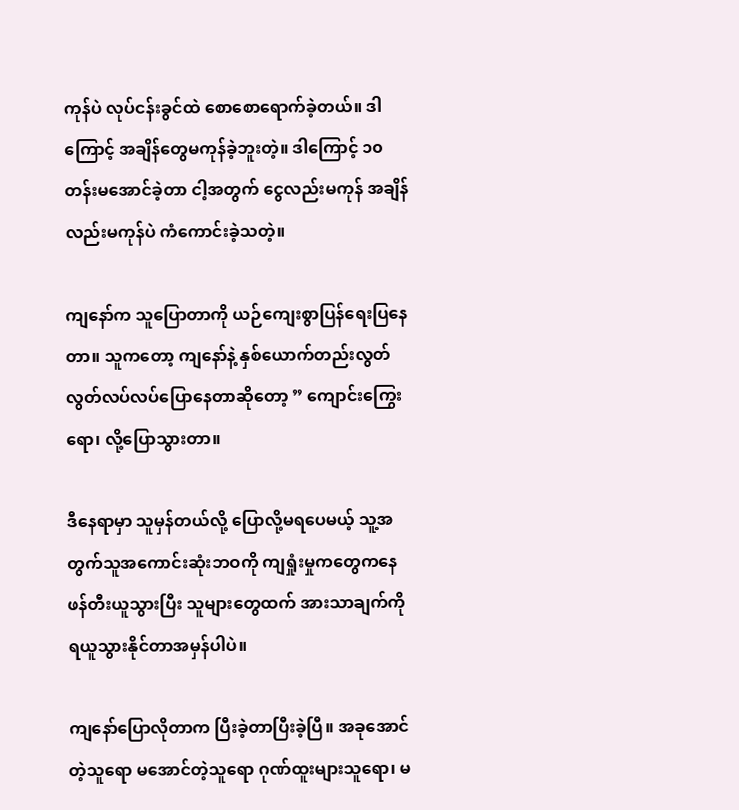ကုန်ပဲ လုပ်ငန်းခွင်ထဲ စောစောရောက်ခဲ့တယ်။ ဒါကြောင့် အချိန်တွေမကုန်ခဲ့ဘူးတဲ့။ ဒါကြောင့် ၁၀ တန်းမအောင်ခဲ့တာ ငါ့အတွက် ငွေလည်းမကုန် အချိန်လည်းမကုန်ပဲ ကံကောင်းခဲ့သတဲ့။

ကျနော်က သူပြောတာကို ယဉ်ကျေးစွာပြန်ရေးပြနေတာ။ သူကတော့ ကျနော်နဲ့ နှစ်ယောက်တည်းလွတ်လွတ်လပ်လပ်ပြောနေတာဆိုတော့ ” ကျောင်းကြွေးရော၊ လို့ပြောသွားတာ။

ဒီနေရာမှာ သူမှန်တယ်လို့ ပြောလို့မရပေမယ့် သူ့အတွက်သူအကောင်းဆုံးဘဝကို ကျရှုံးမှုကတွေကနေ ဖန်တီးယူသွားပြီး သူများတွေထက် အားသာချက်ကို ရယူသွားနိုင်တာအမှန်ပါပဲ။

ကျနော်ပြောလိုတာက ပြီးခဲ့တာပြီးခဲ့ပြီ။ အခုအောင်တဲ့သူရော မအောင်တဲ့သူရော ဂုဏ်ထူးများသူရော၊ မ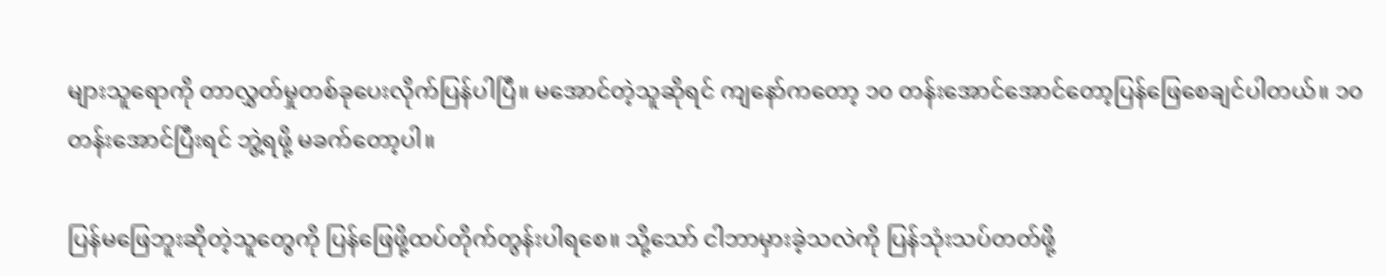များသူရောကို တာလွှတ်မှုတစ်ခုပေးလိုက်ပြန်ပါပြီ။ မအောင်တဲ့သူဆိုရင် ကျနော်ကတော့ ၁၀ တန်းအောင်အောင်တော့ပြန်ဖြေစေချင်ပါတယ်။ ၁၀ တန်းအောင်ပြီးရင် ဘွဲ့ရဖို့ မခက်တော့ပါ။

ပြန်မဖြေဘူးဆိုတဲ့သူတွေကို ပြန်ဖြေဖို့ထပ်တိုက်တွန်းပါရစေ။ သို့သော် ငါဘာမှားခဲ့သလဲကို ပြန်သုံးသပ်တတ်ဖို့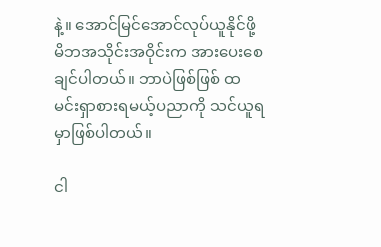နဲ့။ အောင်မြင်အောင်လုပ်ယူနိုင်ဖို့ မိဘအသိုင်းအဝိုင်းက အားပေးစေချင်ပါတယ်။ ဘာပဲဖြစ်ဖြစ် ထမင်းရှာစားရမယ့်ပညာကို သင်ယူရမှာဖြစ်ပါတယ်။

ငါ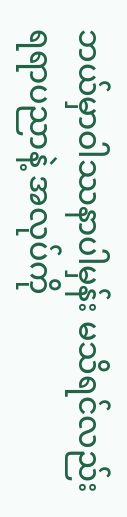ဘယ်မှာဝါဿနာပါမှန်း မသိရင်လည်း ရရာပညာနဲ့ အလုပ်ကို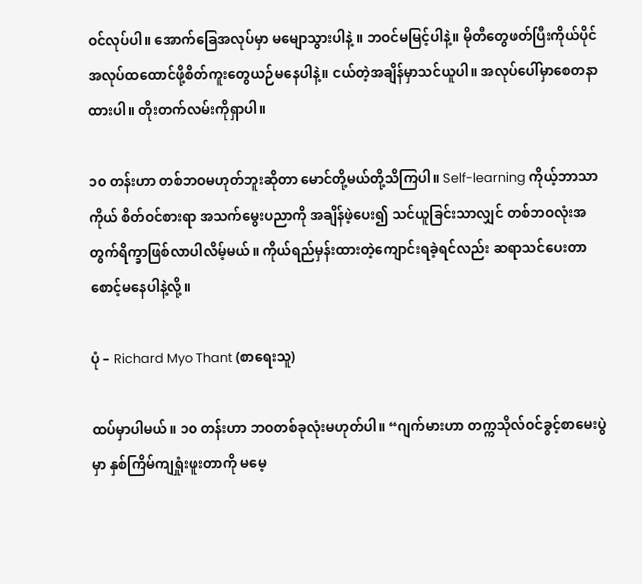ဝင်လုပ်ပါ။ အောက်ခြေအလုပ်မှာ မမျောသွားပါနဲ့ ။ ဘဝင်မမြင့်ပါနဲ့။ မိုတီတွေဖတ်ပြီးကိုယ်ပိုင်အလုပ်ထထောင်ဖို့စိတ်ကူးတွေယဉ်မနေပါနဲ့။ ငယ်တဲ့အချိန်မှာသင်ယူပါ။ အလုပ်ပေါ်မှာစေတနာထားပါ။ တိုးတက်လမ်းကိုရှာပါ။

၁၀ တန်းဟာ တစ်ဘဝမဟုတ်ဘူးဆိုတာ မောင်တို့မယ်တို့သိကြပါ။ Self-learning ကိုယ့်ဘာသာကိုယ် စိတ်ဝင်စားရာ အသက်မွေးပညာကို အချိန်ဖဲ့ပေး၍ သင်ယူခြင်းသာလျှင် တစ်ဘဝလုံးအတွက်ရိက္ခာဖြစ်လာပါလိမ့်မယ်။ ကိုယ်ရည်မှန်းထားတဲ့ကျောင်းရခဲ့ရင်လည်း ဆရာသင်ပေးတာစောင့်မနေပါနဲ့လို့။

ပုံ – Richard Myo Thant (စာရေးသူ)

ထပ်မှာပါမယ်။ ၁၀ တန်းဟာ ဘဝတစ်ခုလုံးမဟုတ်ပါ။ “ဂျက်မားဟာ တက္ကသိုလ်ဝင်ခွင့်စာမေးပွဲမှာ နှစ်ကြိမ်ကျရှုံးဖူးတာကို မမေ့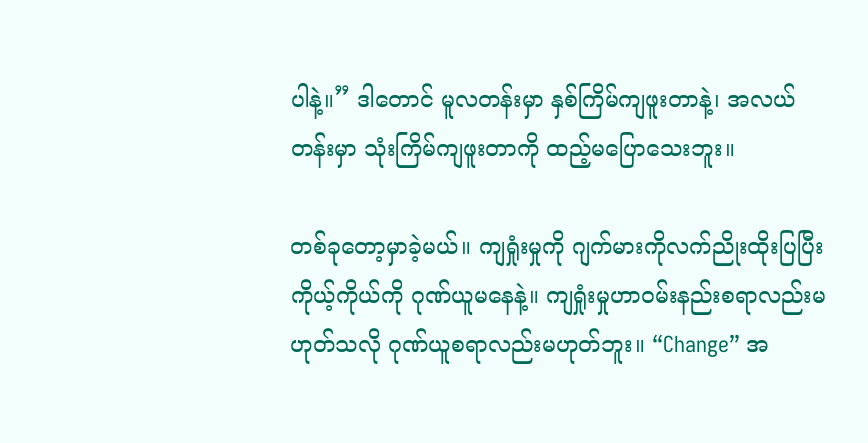ပါနဲ့။” ဒါတောင် မူလတန်းမှာ နှစ်ကြိမ်ကျဖူးတာနဲ့၊ အလယ်တန်းမှာ သုံးကြိမ်ကျဖူးတာကို ထည့်မပြောသေးဘူး။

တစ်ခုတော့မှာခဲ့မယ်။ ကျရှုံးမှုကို ဂျက်မားကိုလက်ညိုးထိုးပြပြီး ကိုယ့်ကိုယ်ကို ဂုဏ်ယူမနေနဲ့။ ကျရှုံးမှုဟာဝမ်းနည်းစရာလည်းမဟုတ်သလို ဂုဏ်ယူစရာလည်းမဟုတ်ဘူး။ “Change” အ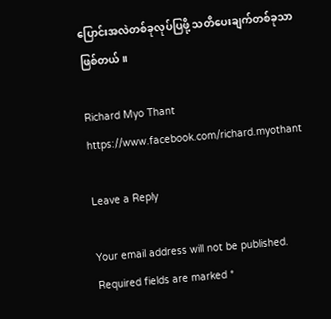ပြောင်းအလဲတစ်ခုလုပ်ပြဖို့ သတိပေးချက်တစ်ခုသာဖြစ်တယ်။

Richard Myo Thant
https://www.facebook.com/richard.myothant

Leave a Reply

Your email address will not be published. Required fields are marked *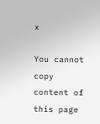x

You cannot copy content of this page